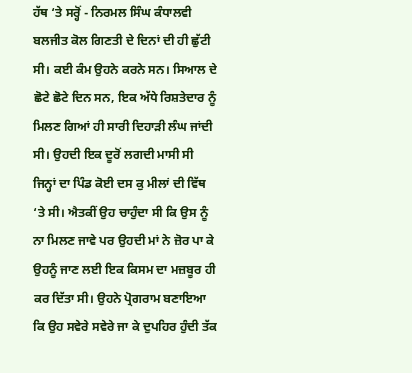ਹੱਥ ‘ਤੇ ਸਰ੍ਹੋਂ - ਨਿਰਮਲ ਸਿੰਘ ਕੰਧਾਲਵੀ
ਬਲਜੀਤ ਕੋਲ ਗਿਣਤੀ ਦੇ ਦਿਨਾਂ ਦੀ ਹੀ ਛੁੱਟੀ ਸੀ। ਕਈ ਕੰਮ ਉਹਨੇ ਕਰਨੇ ਸਨ। ਸਿਆਲ ਦੇ ਛੋਟੇ ਛੋਟੇ ਦਿਨ ਸਨ, ਇਕ ਅੱਧੇ ਰਿਸ਼ਤੇਦਾਰ ਨੂੰ ਮਿਲਣ ਗਿਆਂ ਹੀ ਸਾਰੀ ਦਿਹਾੜੀ ਲੰਘ ਜਾਂਦੀ ਸੀ। ਉਹਦੀ ਇਕ ਦੂਰੋਂ ਲਗਦੀ ਮਾਸੀ ਸੀ ਜਿਨ੍ਹਾਂ ਦਾ ਪਿੰਡ ਕੋਈ ਦਸ ਕੁ ਮੀਲਾਂ ਦੀ ਵਿੱਥ ‘ਤੇ ਸੀ। ਐਤਕੀਂ ਉਹ ਚਾਹੁੰਦਾ ਸੀ ਕਿ ਉਸ ਨੂੰ ਨਾ ਮਿਲਣ ਜਾਵੇ ਪਰ ਉਹਦੀ ਮਾਂ ਨੇ ਜ਼ੋਰ ਪਾ ਕੇ ਉਹਨੂੰ ਜਾਣ ਲਈ ਇਕ ਕਿਸਮ ਦਾ ਮਜ਼ਬੂਰ ਹੀ ਕਰ ਦਿੱਤਾ ਸੀ। ਉਹਨੇ ਪ੍ਰੋਗਰਾਮ ਬਣਾਇਆ ਕਿ ਉਹ ਸਵੇਰੇ ਸਵੇਰੇ ਜਾ ਕੇ ਦੁਪਹਿਰ ਹੁੰਦੀ ਤੱਕ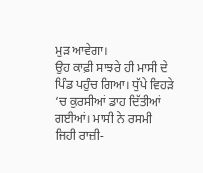ਮੁੜ ਆਵੇਗਾ।
ਉਹ ਕਾਫ਼ੀ ਸਾਝਰੇ ਹੀ ਮਾਸੀ ਦੇ ਪਿੰਡ ਪਹੁੰਚ ਗਿਆ। ਧੁੱਪੇ ਵਿਹੜੇ ‘ਚ ਕੁਰਸੀਆਂ ਡਾਹ ਦਿੱਤੀਆਂ ਗਈਆਂ। ਮਾਸੀ ਨੇ ਰਸਮੀ ਜਿਹੀ ਰਾਜ਼ੀ-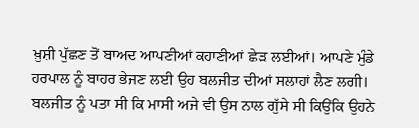ਖ਼ੁਸ਼ੀ ਪੁੱਛਣ ਤੋਂ ਬਾਅਦ ਆਪਣੀਆਂ ਕਹਾਣੀਆਂ ਛੇੜ ਲਈਆਂ। ਆਪਣੇ ਮੁੰਡੇ ਹਰਪਾਲ ਨੂੰ ਬਾਹਰ ਭੇਜਣ ਲਈ ਉਹ ਬਲਜੀਤ ਦੀਆਂ ਸਲਾਹਾਂ ਲੈਣ ਲਗੀ। ਬਲਜੀਤ ਨੂੰ ਪਤਾ ਸੀ ਕਿ ਮਾਸੀ ਅਜੇ ਵੀ ਉਸ ਨਾਲ ਗੁੱਸੇ ਸੀ ਕਿਉਂਕਿ ਉਹਨੇ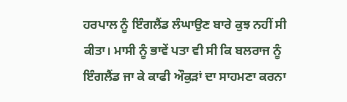ਹਰਪਾਲ ਨੂੰ ਇੰਗਲੈਂਡ ਲੰਘਾਉਣ ਬਾਰੇ ਕੁਝ ਨਹੀਂ ਸੀ ਕੀਤਾ। ਮਾਸੀ ਨੂੰ ਭਾਵੇਂ ਪਤਾ ਵੀ ਸੀ ਕਿ ਬਲਰਾਜ ਨੂੰ ਇੰਗਲੈਂਡ ਜਾ ਕੇ ਕਾਫੀ ਔਕੁੜਾਂ ਦਾ ਸਾਹਮਣਾ ਕਰਨਾ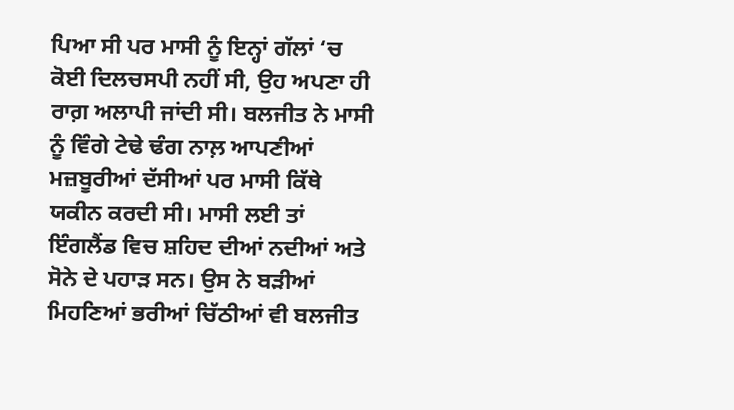ਪਿਆ ਸੀ ਪਰ ਮਾਸੀ ਨੂੰ ਇਨ੍ਹਾਂ ਗੱਲਾਂ ‘ਚ ਕੋਈ ਦਿਲਚਸਪੀ ਨਹੀਂ ਸੀ, ਉਹ ਅਪਣਾ ਹੀ ਰਾਗ਼ ਅਲਾਪੀ ਜਾਂਦੀ ਸੀ। ਬਲਜੀਤ ਨੇ ਮਾਸੀ ਨੂੰ ਵਿੰਗੇ ਟੇਢੇ ਢੰਗ ਨਾਲ਼ ਆਪਣੀਆਂ ਮਜ਼ਬੂਰੀਆਂ ਦੱਸੀਆਂ ਪਰ ਮਾਸੀ ਕਿੱਥੇ ਯਕੀਨ ਕਰਦੀ ਸੀ। ਮਾਸੀ ਲਈ ਤਾਂ ਇੰਗਲੈਂਡ ਵਿਚ ਸ਼ਹਿਦ ਦੀਆਂ ਨਦੀਆਂ ਅਤੇ ਸੋਨੇ ਦੇ ਪਹਾੜ ਸਨ। ਉਸ ਨੇ ਬੜੀਆਂ ਮਿਹਣਿਆਂ ਭਰੀਆਂ ਚਿੱਠੀਆਂ ਵੀ ਬਲਜੀਤ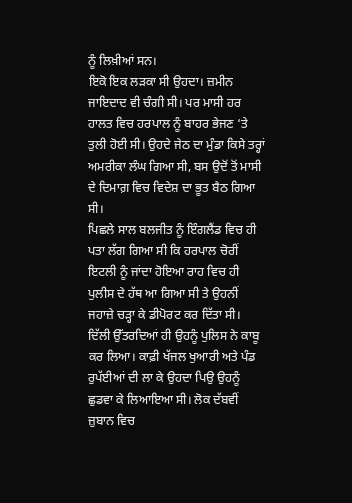ਨੂੰ ਲਿਖ਼ੀਆਂ ਸਨ।
ਇਕੋ ਇਕ ਲੜਕਾ ਸੀ ਉਹਦਾ। ਜ਼ਮੀਨ ਜਾਇਦਾਦ ਵੀ ਚੰਗੀ ਸੀ। ਪਰ ਮਾਸੀ ਹਰ ਹਾਲਤ ਵਿਚ ਹਰਪਾਲ ਨੂੰ ਬਾਹਰ ਭੇਜਣ ‘ਤੇ ਤੁਲੀ ਹੋਈ ਸੀ। ਉਹਦੇ ਜੇਠ ਦਾ ਮੁੰਡਾ ਕਿਸੇ ਤਰ੍ਹਾਂ ਅਮਰੀਕਾ ਲੰਘ ਗਿਆ ਸੀ, ਬਸ ਉਦੋਂ ਤੋਂ ਮਾਸੀ ਦੇ ਦਿਮਾਗ਼ ਵਿਚ ਵਿਦੇਸ਼ ਦਾ ਭੂਤ ਬੈਠ ਗਿਆ ਸੀ।
ਪਿਛਲੇ ਸਾਲ ਬਲਜੀਤ ਨੂੰ ਇੰਗਲੈਂਡ ਵਿਚ ਹੀ ਪਤਾ ਲੱਗ ਗਿਆ ਸੀ ਕਿ ਹਰਪਾਲ ਚੋਰੀਂ ਇਟਲੀ ਨੂੰ ਜਾਂਦਾ ਹੋਇਆ ਰਾਹ ਵਿਚ ਹੀ ਪੁਲੀਸ ਦੇ ਹੱਥ ਆ ਗਿਆ ਸੀ ਤੇ ਉਹਨੀਂ ਜਹਾਜ਼ੇ ਚੜ੍ਹਾ ਕੇ ਡੀਪੋਰਟ ਕਰ ਦਿੱਤਾ ਸੀ। ਦਿੱਲੀ ਉੱਤਰਦਿਆਂ ਹੀ ਉਹਨੂੰ ਪੁਲਿਸ ਨੇ ਕਾਬੂ ਕਰ ਲਿਆ। ਕਾਫ਼ੀ ਖੱਜਲ ਖੁਆਰੀ ਅਤੇ ਪੰਡ ਰੁਪੱਈਆਂ ਦੀ ਲਾ ਕੇ ਉਹਦਾ ਪਿਉ ਉਹਨੂੰ ਛੁਡਵਾ ਕੇ ਲਿਆਇਆ ਸੀ। ਲੋਕ ਦੱਬਵੀਂ ਜ਼ੁਬਾਨ ਵਿਚ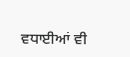ਵਧਾਈਆਂ ਵੀ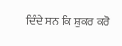ਦਿੰਦੇ ਸਨ ਕਿ ਸ਼ੁਕਰ ਕਰੋ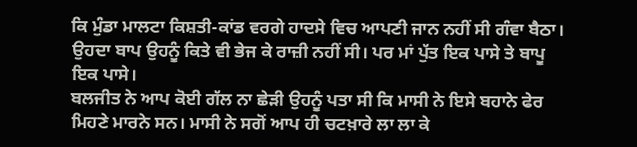ਕਿ ਮੁੰਡਾ ਮਾਲਟਾ ਕਿਸ਼ਤੀ-ਕਾਂਡ ਵਰਗੇ ਹਾਦਸੇ ਵਿਚ ਆਪਣੀ ਜਾਨ ਨਹੀਂ ਸੀ ਗੰਵਾ ਬੈਠਾ। ਉਹਦਾ ਬਾਪ ਉਹਨੂੰ ਕਿਤੇ ਵੀ ਭੇਜ ਕੇ ਰਾਜ਼ੀ ਨਹੀਂ ਸੀ। ਪਰ ਮਾਂ ਪੁੱਤ ਇਕ ਪਾਸੇ ਤੇ ਬਾਪੂ ਇਕ ਪਾਸੇ।
ਬਲਜੀਤ ਨੇ ਆਪ ਕੋਈ ਗੱਲ ਨਾ ਛੇੜੀ ਉਹਨੂੰ ਪਤਾ ਸੀ ਕਿ ਮਾਸੀ ਨੇ ਇਸੇ ਬਹਾਨੇ ਫੇਰ ਮਿਹਣੇ ਮਾਰਨੇ ਸਨ। ਮਾਸੀ ਨੇ ਸਗੋਂ ਆਪ ਹੀ ਚਟਖ਼ਾਰੇ ਲਾ ਲਾ ਕੇ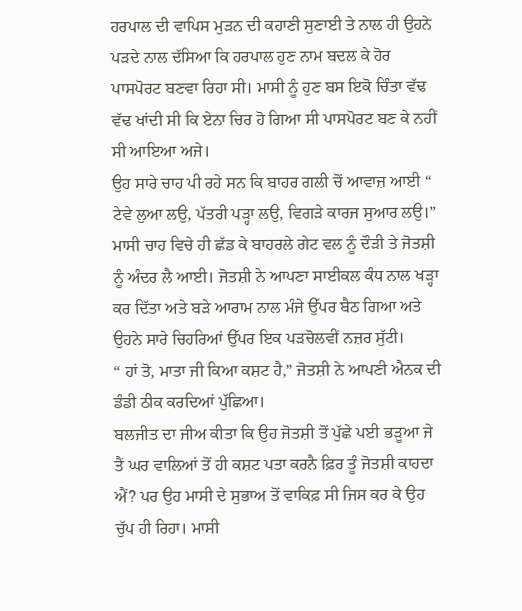ਹਰਪਾਲ ਦੀ ਵਾਪਿਸ ਮੁੜਨ ਦੀ ਕਹਾਣੀ ਸੁਣਾਈ ਤੇ ਨਾਲ ਹੀ ਉਹਨੇ ਪੜਦੇ ਨਾਲ ਦੱਸਿਆ ਕਿ ਹਰਪਾਲ ਹੁਣ ਨਾਮ ਬਦਲ ਕੇ ਹੋਰ ਪਾਸਪੋਰਟ ਬਣਵਾ ਰਿਹਾ ਸੀ। ਮਾਸੀ ਨੂੰ ਹੁਣ ਬਸ ਇਕੋ ਚਿੰਤਾ ਵੱਢ ਵੱਢ ਖਾਂਦੀ ਸੀ ਕਿ ਏਨਾ ਚਿਰ ਹੋ ਗਿਆ ਸੀ ਪਾਸਪੋਰਟ ਬਣ ਕੇ ਨਹੀਂ ਸੀ ਆਇਆ ਅਜੇ।
ਉਹ ਸਾਰੇ ਚਾਹ ਪੀ ਰਹੇ ਸਨ ਕਿ ਬਾਹਰ ਗਲੀ ਚੋਂ ਆਵਾਜ਼ ਆਈ “ ਟੇਵੇ ਲੁਆ ਲਉ, ਪੱਤਰੀ ਪੜ੍ਹਾ ਲਉ, ਵਿਗੜੇ ਕਾਰਜ ਸੁਆਰ ਲਉ।” ਮਾਸੀ ਚਾਹ ਵਿਚੇ ਹੀ ਛੱਡ ਕੇ ਬਾਹਰਲੇ ਗੇਟ ਵਲ ਨੂੰ ਦੌੜੀ ਤੇ ਜੋਤਸ਼ੀ ਨੂੰ ਅੰਦਰ ਲੈ ਆਈ। ਜੋਤਸ਼ੀ ਨੇ ਆਪਣਾ ਸਾਈਕਲ ਕੰਧ ਨਾਲ ਖੜ੍ਹਾ ਕਰ ਦਿੱਤਾ ਅਤੇ ਬੜੇ ਆਰਾਮ ਨਾਲ ਮੰਜੇ ਉੱਪਰ ਬੈਠ ਗਿਆ ਅਤੇ ਉਹਨੇ ਸਾਰੇ ਚਿਹਰਿਆਂ ਉੱਪਰ ਇਕ ਪੜਚੋਲਵੀਂ ਨਜ਼ਰ ਸੁੱਟੀ।
“ ਹਾਂ ਤੋ, ਮਾਤਾ ਜੀ ਕਿਆ ਕਸ਼ਟ ਹੈ,” ਜੋਤਸ਼ੀ ਨੇ ਆਪਣੀ ਐਨਕ ਦੀ ਡੰਡੀ ਠੀਕ ਕਰਦਿਆਂ ਪੁੱਛਿਆ।
ਬਲਜੀਤ ਦਾ ਜੀਅ ਕੀਤਾ ਕਿ ਉਹ ਜੋਤਸ਼ੀ ਤੋਂ ਪੁੱਛੇ ਪਈ ਭੜੂਆ ਜੇ ਤੈਂ ਘਰ ਵਾਲਿਆਂ ਤੋਂ ਹੀ ਕਸ਼ਟ ਪਤਾ ਕਰਨੈ ਫ਼ਿਰ ਤੂੰ ਜੋਤਸ਼ੀ ਕਾਹਦਾ ਐਂ? ਪਰ ਉਹ ਮਾਸੀ ਦੇ ਸੁਭਾਅ ਤੋਂ ਵਾਕਿਫ਼ ਸੀ ਜਿਸ ਕਰ ਕੇ ਉਹ ਚੁੱਪ ਹੀ ਰਿਹਾ। ਮਾਸੀ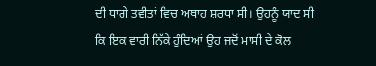ਦੀ ਧਾਗੇ ਤਵੀਤਾਂ ਵਿਚ ਅਥਾਹ ਸ਼ਰਧਾ ਸੀ। ਉਹਨੂੰ ਯਾਦ ਸੀ ਕਿ ਇਕ ਵਾਰੀ ਨਿੱਕੇ ਹੁੰਦਿਆਂ ਉਹ ਜਦੋਂ ਮਾਸੀ ਦੇ ਕੋਲ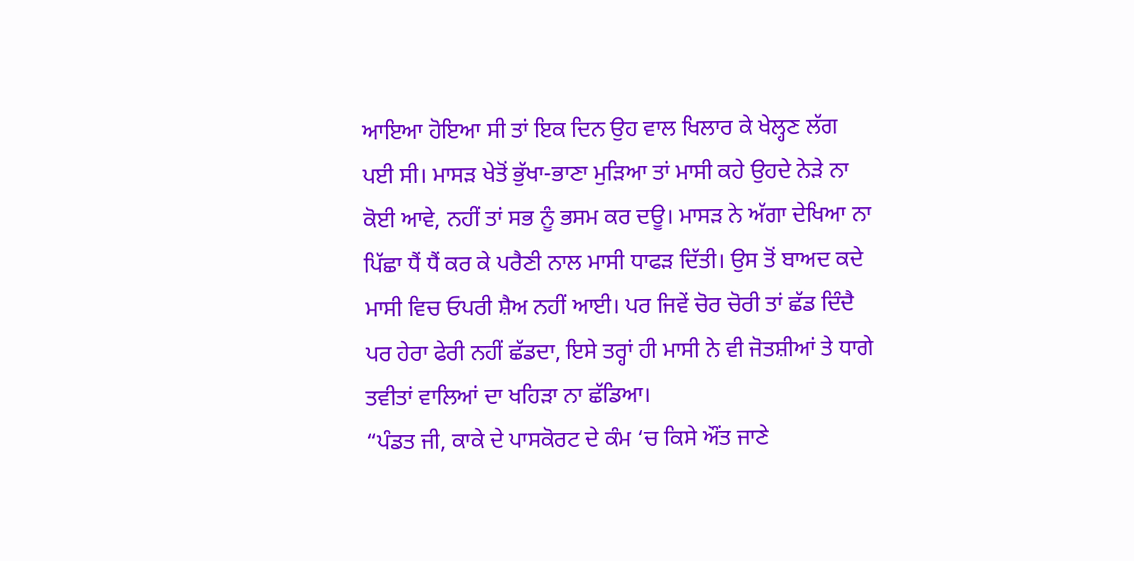ਆਇਆ ਹੋਇਆ ਸੀ ਤਾਂ ਇਕ ਦਿਨ ਉਹ ਵਾਲ ਖਿਲਾਰ ਕੇ ਖੇਲ੍ਹਣ ਲੱਗ ਪਈ ਸੀ। ਮਾਸੜ ਖੇਤੋਂ ਭੁੱਖਾ-ਭਾਣਾ ਮੁੜਿਆ ਤਾਂ ਮਾਸੀ ਕਹੇ ਉਹਦੇ ਨੇੜੇ ਨਾ ਕੋਈ ਆਵੇ, ਨਹੀਂ ਤਾਂ ਸਭ ਨੂੰ ਭਸਮ ਕਰ ਦਊ। ਮਾਸੜ ਨੇ ਅੱਗਾ ਦੇਖਿਆ ਨਾ ਪਿੱਛਾ ਧੈਂ ਧੈਂ ਕਰ ਕੇ ਪਰੈਣੀ ਨਾਲ ਮਾਸੀ ਧਾਫੜ ਦਿੱਤੀ। ਉਸ ਤੋਂ ਬਾਅਦ ਕਦੇ ਮਾਸੀ ਵਿਚ ਓਪਰੀ ਸ਼ੈਅ ਨਹੀਂ ਆਈ। ਪਰ ਜਿਵੇਂ ਚੋਰ ਚੋਰੀ ਤਾਂ ਛੱਡ ਦਿੰਦੈ ਪਰ ਹੇਰਾ ਫੇਰੀ ਨਹੀਂ ਛੱਡਦਾ, ਇਸੇ ਤਰ੍ਹਾਂ ਹੀ ਮਾਸੀ ਨੇ ਵੀ ਜੋਤਸ਼ੀਆਂ ਤੇ ਧਾਗੇ ਤਵੀਤਾਂ ਵਾਲਿਆਂ ਦਾ ਖਹਿੜਾ ਨਾ ਛੱਡਿਆ।
“ਪੰਡਤ ਜੀ, ਕਾਕੇ ਦੇ ਪਾਸਕੋਰਟ ਦੇ ਕੰਮ ‘ਚ ਕਿਸੇ ਔਂਤ ਜਾਣੇ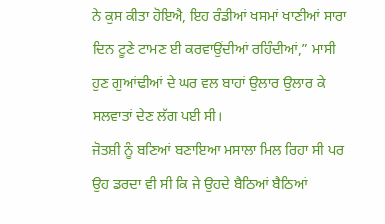ਨੇ ਕੁਸ ਕੀਤਾ ਹੋਇਐ, ਇਹ ਰੰਡੀਆਂ ਖਸਮਾਂ ਖਾਣੀਆਂ ਸਾਰਾ ਦਿਨ ਟੂਣੇ ਟਾਮਣ ਈ ਕਰਵਾਉਂਦੀਆਂ ਰਹਿੰਦੀਆਂ,” ਮਾਸੀ ਹੁਣ ਗੁਆਂਢੀਆਂ ਦੇ ਘਰ ਵਲ ਬਾਹਾਂ ਉਲਾਰ ਉਲਾਰ ਕੇ ਸਲਵਾਤਾਂ ਦੇਣ ਲੱਗ ਪਈ ਸੀ।
ਜੋਤਸ਼ੀ ਨੂੰ ਬਣਿਆਂ ਬਣਾਇਆ ਮਸਾਲਾ ਮਿਲ ਰਿਹਾ ਸੀ ਪਰ ਉਹ ਡਰਦਾ ਵੀ ਸੀ ਕਿ ਜੇ ਉਹਦੇ ਬੈਠਿਆਂ ਬੈਠਿਆਂ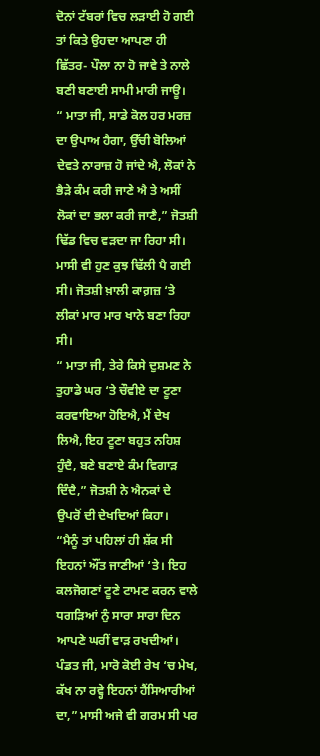ਦੋਨਾਂ ਟੱਬਰਾਂ ਵਿਚ ਲੜਾਈ ਹੋ ਗਈ ਤਾਂ ਕਿਤੇ ਉਹਦਾ ਆਪਣਾ ਹੀ ਛਿੱਤਰ- ਪੌਲਾ ਨਾ ਹੋ ਜਾਵੇ ਤੇ ਨਾਲੇ ਬਣੀ ਬਣਾਈ ਸਾਮੀ ਮਾਰੀ ਜਾਊ।
“ ਮਾਤਾ ਜੀ, ਸਾਡੇ ਕੋਲ ਹਰ ਮਰਜ਼ ਦਾ ਉਪਾਅ ਹੈਗਾ, ਉੱਚੀ ਬੋਲਿਆਂ ਦੇਵਤੇ ਨਾਰਾਜ਼ ਹੋ ਜਾਂਦੇ ਐ, ਲੋਕਾਂ ਨੇ ਭੈੜੇ ਕੰਮ ਕਰੀ ਜਾਣੇ ਐ ਤੇ ਅਸੀਂ ਲੋਕਾਂ ਦਾ ਭਲਾ ਕਰੀ ਜਾਣੈ,” ਜੋਤਸ਼ੀ ਢਿੱਡ ਵਿਚ ਵੜਦਾ ਜਾ ਰਿਹਾ ਸੀ। ਮਾਸੀ ਵੀ ਹੁਣ ਕੁਝ ਢਿੱਲੀ ਪੈ ਗਈ ਸੀ। ਜੋਤਸ਼ੀ ਖ਼ਾਲੀ ਕਾਗ਼ਜ਼ ‘ਤੇ ਲੀਕਾਂ ਮਾਰ ਮਾਰ ਖਾਨੇ ਬਣਾ ਰਿਹਾ ਸੀ।
“ ਮਾਤਾ ਜੀ, ਤੇਰੇ ਕਿਸੇ ਦੁਸ਼ਮਣ ਨੇ ਤੁਹਾਡੇ ਘਰ ‘ਤੇ ਚੌਵੀਏ ਦਾ ਟੂਣਾ ਕਰਵਾਇਆ ਹੋਇਐ, ਮੈਂ ਦੇਖ ਲਿਐ, ਇਹ ਟੂਣਾ ਬਹੁਤ ਨਹਿਸ਼ ਹੁੰਦੈ, ਬਣੇ ਬਣਾਏ ਕੰਮ ਵਿਗਾੜ ਦਿੰਦੈ,” ਜੋਤਸ਼ੀ ਨੇ ਐਨਕਾਂ ਦੇ ਉਪਰੋਂ ਦੀ ਦੇਖਦਿਆਂ ਕਿਹਾ।
“ਮੈਨੂੰ ਤਾਂ ਪਹਿਲਾਂ ਹੀ ਸ਼ੱਕ ਸੀ ਇਹਨਾਂ ਔਂਤ ਜਾਣੀਆਂ ‘ਤੇ। ਇਹ ਕਲਜੋਗਣਾਂ ਟੂਣੇ ਟਾਮਣ ਕਰਨ ਵਾਲੇ ਧਗੜਿਆਂ ਨੁੰ ਸਾਰਾ ਸਾਰਾ ਦਿਨ ਆਪਣੇ ਘਰੀਂ ਵਾੜ ਰਖਦੀਆਂ। ਪੰਡਤ ਜੀ, ਮਾਰੋ ਕੋਈ ਰੇਖ ‘ਚ ਮੇਖ, ਕੱਖ ਨਾ ਰਵ੍ਹੇ ਇਹਨਾਂ ਹੈਂਸਿਆਰੀਆਂ ਦਾ,” ਮਾਸੀ ਅਜੇ ਵੀ ਗਰਮ ਸੀ ਪਰ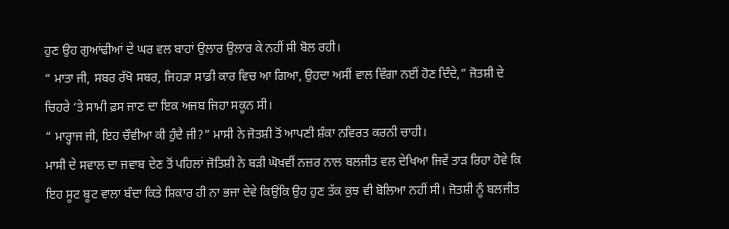ਹੁਣ ਉਹ ਗੁਆਂਢੀਆਂ ਦੇ ਘਰ ਵਲ ਬਾਹਾਂ ਉਲਾਰ ਉਲਾਰ ਕੇ ਨਹੀਂ ਸੀ ਬੋਲ ਰਹੀ।
“ ਮਾਤਾ ਜੀ, ਸਬਰ ਰੱਖੋ ਸਬਰ, ਜਿਹੜਾ ਸਾਡੀ ਕਾਰ ਵਿਚ ਆ ਗਿਆ, ਉਹਦਾ ਅਸੀਂ ਵਾਲ ਵਿੰਗਾ ਨਈਂ ਹੋਣ ਦਿੰਦੇ,” ਜੋਤਸ਼ੀ ਦੇ ਚਿਹਰੇ ‘ਤੇ ਸਾਮੀ ਫ਼ਸ ਜਾਣ ਦਾ ਇਕ ਅਜਬ ਜਿਹਾ ਸਕੂਨ ਸੀ।
“ ਮਾਰ੍ਹਾਜ ਜੀ, ਇਹ ਚੌਵੀਆ ਕੀ ਹੁੰਦੈ ਜੀ?” ਮਾਸੀ ਨੇ ਜੋਤਸ਼ੀ ਤੋਂ ਆਪਣੀ ਸ਼ੰਕਾ ਨਵਿਰਤ ਕਰਨੀ ਚਾਹੀ।
ਮਾਸੀ ਦੇ ਸਵਾਲ ਦਾ ਜਵਾਬ ਦੇਣ ਤੋਂ ਪਹਿਲਾਂ ਜੋਤਿਸ਼ੀ ਨੇ ਬੜੀ ਘੋਖ਼ਵੀਂ ਨਜ਼ਰ ਨਾਲ ਬਲਜੀਤ ਵਲ ਦੇਖਿਆ ਜਿਵੇਂ ਤਾੜ ਰਿਹਾ ਹੋਵੇ ਕਿ ਇਹ ਸੂਟ ਬੂਟ ਵਾਲਾ ਬੰਦਾ ਕਿਤੇ ਸ਼ਿਕਾਰ ਹੀ ਨਾ ਭਜਾ ਦੇਵੇ ਕਿਉਂਕਿ ਉਹ ਹੁਣ ਤੱਕ ਕੁਝ ਵੀ ਬੋਲਿਆ ਨਹੀਂ ਸੀ। ਜੋਤਸ਼ੀ ਨੂੰ ਬਲਜੀਤ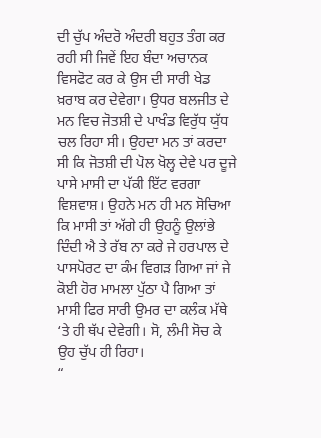ਦੀ ਚੁੱਪ ਅੰਦਰੋ ਅੰਦਰੀ ਬਹੁਤ ਤੰਗ ਕਰ ਰਹੀ ਸੀ ਜਿਵੇਂ ਇਹ ਬੰਦਾ ਅਚਾਨਕ ਵਿਸਫੋਟ ਕਰ ਕੇ ਉਸ ਦੀ ਸਾਰੀ ਖੇਡ ਖ਼ਰਾਬ ਕਰ ਦੇਵੇਗਾ। ਉਧਰ ਬਲਜੀਤ ਦੇ ਮਨ ਵਿਚ ਜੋਤਸ਼ੀ ਦੇ ਪਾਖੰਡ ਵਿਰੁੱਧ ਯੁੱਧ ਚਲ ਰਿਹਾ ਸੀ। ਉਹਦਾ ਮਨ ਤਾਂ ਕਰਦਾ ਸੀ ਕਿ ਜੋਤਸ਼ੀ ਦੀ ਪੋਲ ਖੋਲ੍ਹ ਦੇਵੇ ਪਰ ਦੂਜੇ ਪਾਸੇ ਮਾਸੀ ਦਾ ਪੱਕੀ ਇੱਟ ਵਰਗਾ ਵਿਸ਼ਵਾਸ਼। ਉਹਨੇ ਮਨ ਹੀ ਮਨ ਸੋਚਿਆ ਕਿ ਮਾਸੀ ਤਾਂ ਅੱਗੇ ਹੀ ਉਹਨੂੰ ਉਲਾਂਭੇ ਦਿੰਦੀ ਐ ਤੇ ਰੱਬ ਨਾ ਕਰੇ ਜੇ ਹਰਪਾਲ ਦੇ ਪਾਸਪੋਰਟ ਦਾ ਕੰਮ ਵਿਗੜ ਗਿਆ ਜਾਂ ਜੇ ਕੋਈ ਹੋਰ ਮਾਮਲਾ ਪੁੱਠਾ ਪੈ ਗਿਆ ਤਾਂ ਮਾਸੀ ਫਿਰ ਸਾਰੀ ਉਮਰ ਦਾ ਕਲੰਕ ਮੱਥੇ ‘ਤੇ ਹੀ ਥੱਪ ਦੇਵੇਗੀ। ਸੋ, ਲੰਮੀ ਸੋਚ ਕੇ ਉਹ ਚੁੱਪ ਹੀ ਰਿਹਾ।
“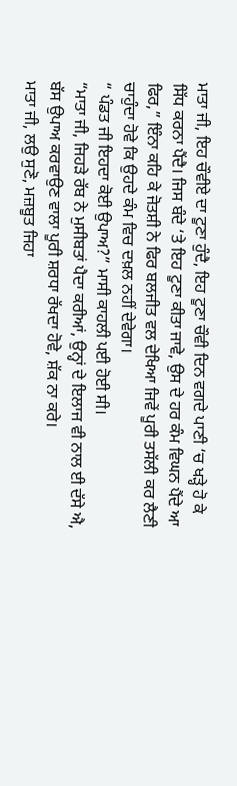ਮਾਤਾ ਜੀ, ਇਹ ਚੌਵੀਏ ਦਾ ਟੂਣਾ ਹੁੰਦੈ, ਇਹ ਟੂਣਾ ਚੌਵੀ ਦਿਨ ਵਗਦੇ ਪਾਣੀ ‘ਚ ਖੜ੍ਹੇ ਹੋ ਕੇ ਸਿੱਧ ਕਰਨਾ ਪੈਂਦੈ। ਜਿਸ ਬੰਦੇ ‘ਤੇ ਇਹ ਟੂਣਾ ਕੀਤਾ ਜਾਵੇ, ਉਸ ਦੇ ਹਰ ਕੰਮ ਵਿਘਨ ਪੈਂਦੇ ਆ ਫਿਰ,” ਇੰਨਾ ਕਹਿ ਕੇ ਜੋਤਸ਼ੀ ਨੇ ਫਿਰ ਬਲਜੀਤ ਵਲ ਦੇਖਿਆ ਜਿਵੇਂ ਪੂਰੀ ਤਸੱਲੀ ਕਰ ਲੈਣੀ ਚਾਹੁੰਦਾ ਹੋਵੇ ਕਿ ਉਹਦੇ ਕੰਮ ਵਿਚ ਦਖ਼ਲ ਨਹੀਂ ਦੇਵੇਗਾ।
“ ਪੰਡਤ ਜੀ ਇਹਦਾ ਕੋਈ ਉਪਾਅ?” ਮਾਸੀ ਕਾਹਲੀ ਪਈ ਹੋਈ ਸੀ।
“ਮਾਤਾ ਜੀ, ਜਿਹੜੇ ਰੱਬ ਨੇ ਮੁਸੀਬਤਾਂ ਪੈਦਾ ਕਰੀਆਂ, ਉਨ੍ਹਾਂ ਦੇ ਇਲਾਜ ਵੀ ਨਾਲ ਈ ਦੱਸੇ ਐ, ਬੱਸ ਉਪਾਅ ਕਰਵਾਉਣ ਵਾਲਾ ਪੂਰੀ ਸ਼ਰਧਾ ਰੱਖਦਾ ਹੋਵੇ, ਸ਼ੱਕ ਨਾ ਕਰੇ।
ਮਾਤਾ ਜੀ, ਲਉ ਸੁਣੋ, ਮਜ਼ਬੂਤ ਜਿਹਾ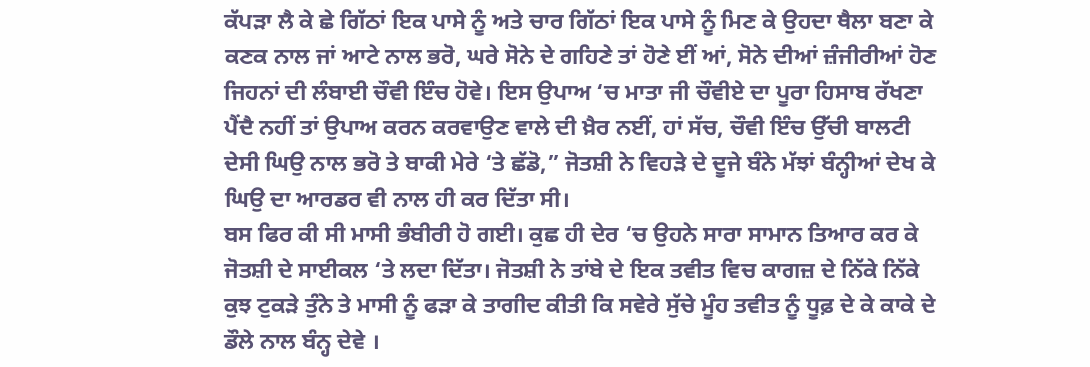ਕੱਪੜਾ ਲੈ ਕੇ ਛੇ ਗਿੱਠਾਂ ਇਕ ਪਾਸੇ ਨੂੰ ਅਤੇ ਚਾਰ ਗਿੱਠਾਂ ਇਕ ਪਾਸੇ ਨੂੰ ਮਿਣ ਕੇ ਉਹਦਾ ਥੈਲਾ ਬਣਾ ਕੇ ਕਣਕ ਨਾਲ ਜਾਂ ਆਟੇ ਨਾਲ ਭਰੋ, ਘਰੇ ਸੋਨੇ ਦੇ ਗਹਿਣੇ ਤਾਂ ਹੋਣੇ ਈਂ ਆਂ, ਸੋਨੇ ਦੀਆਂ ਜ਼ੰਜੀਰੀਆਂ ਹੋਣ ਜਿਹਨਾਂ ਦੀ ਲੰਬਾਈ ਚੌਵੀ ਇੰਚ ਹੋਵੇ। ਇਸ ਉਪਾਅ ‘ਚ ਮਾਤਾ ਜੀ ਚੌਵੀਏ ਦਾ ਪੂਰਾ ਹਿਸਾਬ ਰੱਖਣਾ ਪੈਂਦੈ ਨਹੀਂ ਤਾਂ ਉਪਾਅ ਕਰਨ ਕਰਵਾਉਣ ਵਾਲੇ ਦੀ ਖ਼ੈਰ ਨਈਂ, ਹਾਂ ਸੱਚ, ਚੌਵੀ ਇੰਚ ਉੱਚੀ ਬਾਲਟੀ ਦੇਸੀ ਘਿਉ ਨਾਲ ਭਰੋ ਤੇ ਬਾਕੀ ਮੇਰੇ ‘ਤੇ ਛੱਡੋ,” ਜੋਤਸ਼ੀ ਨੇ ਵਿਹੜੇ ਦੇ ਦੂਜੇ ਬੰਨੇ ਮੱਝਾਂ ਬੰਨ੍ਹੀਆਂ ਦੇਖ ਕੇ ਘਿਉ ਦਾ ਆਰਡਰ ਵੀ ਨਾਲ ਹੀ ਕਰ ਦਿੱਤਾ ਸੀ।
ਬਸ ਫਿਰ ਕੀ ਸੀ ਮਾਸੀ ਭੰਬੀਰੀ ਹੋ ਗਈ। ਕੁਛ ਹੀ ਦੇਰ ‘ਚ ਉਹਨੇ ਸਾਰਾ ਸਾਮਾਨ ਤਿਆਰ ਕਰ ਕੇ ਜੋਤਸ਼ੀ ਦੇ ਸਾਈਕਲ ‘ਤੇ ਲਦਾ ਦਿੱਤਾ। ਜੋਤਸ਼ੀ ਨੇ ਤਾਂਬੇ ਦੇ ਇਕ ਤਵੀਤ ਵਿਚ ਕਾਗਜ਼ ਦੇ ਨਿੱਕੇ ਨਿੱਕੇ ਕੁਝ ਟੁਕੜੇ ਤੁੰਨੇ ਤੇ ਮਾਸੀ ਨੂੰ ਫੜਾ ਕੇ ਤਾਗੀਦ ਕੀਤੀ ਕਿ ਸਵੇਰੇ ਸੁੱਚੇ ਮੂੰਹ ਤਵੀਤ ਨੂੰ ਧੂਫ਼ ਦੇ ਕੇ ਕਾਕੇ ਦੇ ਡੌਲੇ ਨਾਲ ਬੰਨ੍ਹ ਦੇਵੇ ।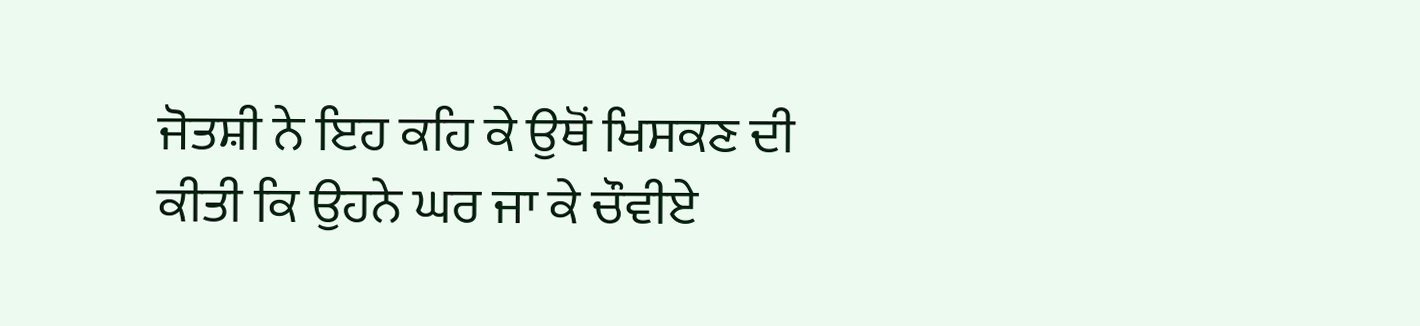ਜੋਤਸ਼ੀ ਨੇ ਇਹ ਕਹਿ ਕੇ ਉਥੋਂ ਖਿਸਕਣ ਦੀ ਕੀਤੀ ਕਿ ਉਹਨੇ ਘਰ ਜਾ ਕੇ ਚੌਵੀਏ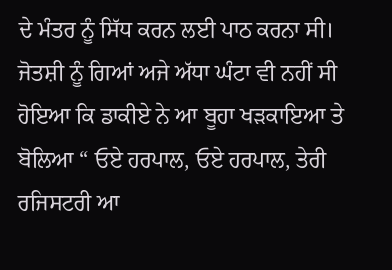ਦੇ ਮੰਤਰ ਨੂੰ ਸਿੱਧ ਕਰਨ ਲਈ ਪਾਠ ਕਰਨਾ ਸੀ।
ਜੋਤਸ਼ੀ ਨੂੰ ਗਿਆਂ ਅਜੇ ਅੱਧਾ ਘੰਟਾ ਵੀ ਨਹੀਂ ਸੀ ਹੋਇਆ ਕਿ ਡਾਕੀਏ ਨੇ ਆ ਬੂਹਾ ਖੜਕਾਇਆ ਤੇ ਬੋਲਿਆ “ ਓਏ ਹਰਪਾਲ, ਓਏ ਹਰਪਾਲ, ਤੇਰੀ ਰਜਿਸਟਰੀ ਆ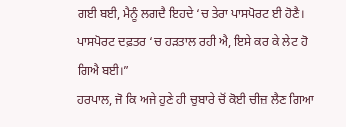ਗਈ ਬਈ, ਮੈਨੂੰ ਲਗਦੈ ਇਹਦੇ ‘ਚ ਤੇਰਾ ਪਾਸਪੋਰਟ ਈ ਹੋਣੈ। ਪਾਸਪੋਰਟ ਦਫ਼ਤਰ ‘ਚ ਹੜਤਾਲ ਰਹੀ ਐ, ਇਸੇ ਕਰ ਕੇ ਲੇਟ ਹੋ ਗਿਐ ਬਈ।”
ਹਰਪਾਲ, ਜੋ ਕਿ ਅਜੇ ਹੁਣੇ ਹੀ ਚੁਬਾਰੇ ਚੋਂ ਕੋਈ ਚੀਜ਼ ਲੈਣ ਗਿਆ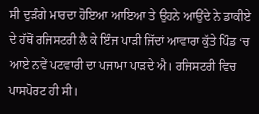ਸੀ ਦੁੜੰਗੇ ਮਾਰਦਾ ਹੋਇਆ ਆਇਆ ਤੇ ਉਹਨੇ ਆਉਂਦੇ ਨੇ ਡਾਕੀਏ ਦੇ ਹੱਥੋਂ ਰਜਿਸਟਰੀ ਲੈ ਕੇ ਇੰਜ ਪਾੜੀ ਜਿੱਦਾਂ ਆਵਾਰਾ ਕੁੱਤੇ ਪਿੰਡ ‘ਚ ਆਏ ਨਵੇਂ ਪਟਵਾਰੀ ਦਾ ਪਜਾਮਾ ਪਾੜਦੇ ਐ। ਰਜਿਸਟਰੀ ਵਿਚ ਪਾਸਪੋਰਟ ਹੀ ਸੀ।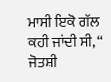ਮਾਸੀ ਇਕੋ ਗੱਲ ਕਹੀ ਜਾਂਦੀ ਸੀ, “ ਜੋਤਸ਼ੀ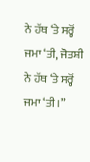ਨੇ ਹੱਥ ‘ਤੇ ਸਰ੍ਹੋਂ ਜਮਾ ‘ਤੀ, ਜੋਤਸ਼ੀ ਨੇ ਹੱਥ ‘ਤੇ ਸਰ੍ਹੋਂ ਜਮਾ ‘ਤੀ।”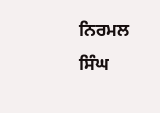ਨਿਰਮਲ ਸਿੰਘ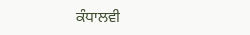ਕੰਧਾਲਵੀ